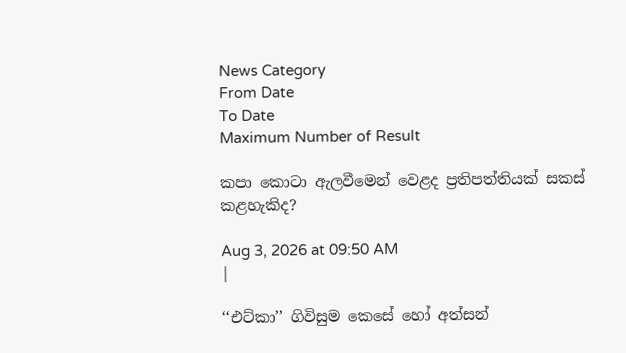News Category
From Date
To Date
Maximum Number of Result

කපා කොටා ඇලවීමෙන් වෙළද ප්‍රතිපත්තියක් සකස් කළහැකිද?

Aug 3, 2026 at 09:50 AM
|

‘‘එට්කා’’ ගිවිසුම කෙසේ හෝ අත්සන්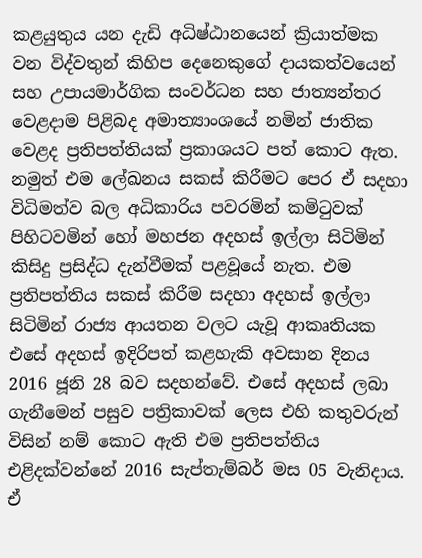කළයුතුය යන දැඩි අධිෂ්ඨානයෙන් ක්‍රියාත්මක වන විද්වතුන් කිහිප දෙනෙකුගේ දායකත්වයෙන් සහ උපායමාර්ගික සංවර්ධන සහ ජාත්‍යන්තර වෙළදාම පිළිබද අමාත්‍යාංශයේ නමින් ජාතික වෙළද ප්‍රතිපත්තියක් ප්‍රකාශයට පත් කොට ඇත. නමුත් එම ලේඛනය සකස් කිරීමට පෙර ඒ සදහා විධිමත්ව බල අධිකාරිය පවරමින් කමිටුවක් පිහිටවමින් හෝ මහජන අදහස් ඉල්ලා සිටිමින් කිසිදු ප්‍රසිද්ධ දැන්වීමක් පළවූයේ නැත. එම ප්‍රතිපත්තිය සකස් කිරීම සදහා අදහස් ඉල්ලා සිටිමින් රාජ්‍ය ආයතන වලට යැවූ ආකෘතියක එසේ අදහස් ඉදිරිපත් කළහැකි අවසාන දිනය 2016 ජූනි 28 බව සදහන්වේ. එසේ අදහස් ලබා ගැනීමෙන් පසුව පත්‍රිකාවක් ලෙස එහි කතුවරුන් විසින් නම් කොට ඇති එම ප්‍රතිපත්තිය එළිදක්වන්නේ 2016 සැප්තැම්බර් මස 05 වැනිදාය. ඒ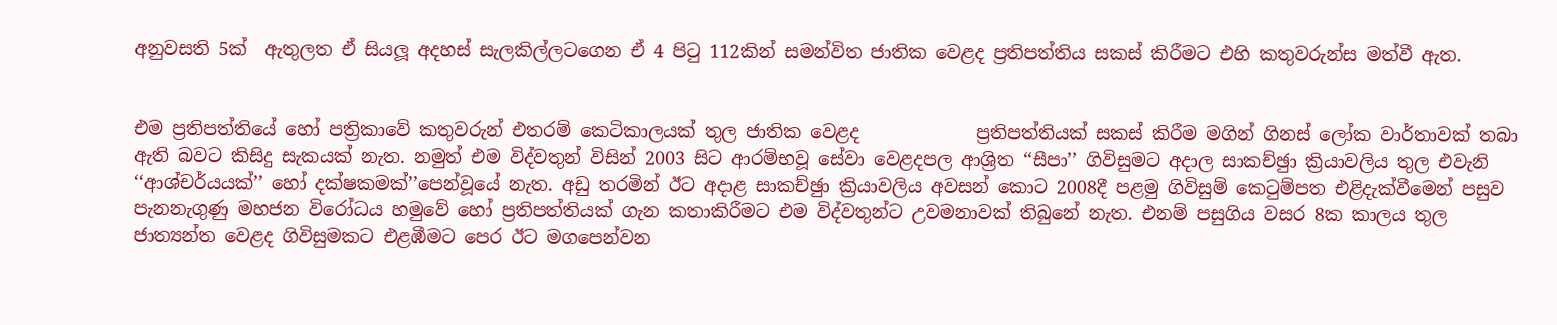අනුවසති 5ක්  ඇතුලත ඒ සියලූ අදහස් සැලකිල්ලටගෙන ඒ 4 පිටු 112කින් සමන්විත ජාතික වෙළද ප්‍රතිපත්තිය සකස් කිරීමට එහි කතුවරුන්ස මත්වී ඇත.


එම ප්‍රතිපත්තියේ හෝ පත්‍රිකාවේ කතුවරුන් එතරම් කෙටිකාලයක් තුල ජාතික වෙළද             ප්‍රතිපත්තියක් සකස් කිරීම මගින් ගිනස් ලෝක වාර්තාවක් තබා ඇති බවට කිසිදු සැකයක් නැත. නමුත් එම විද්වතුන් විසින් 2003 සිට ආරම්භවූ සේවා වෙළදපල ආශ්‍රිත ‘‘සීපා’’ ගිවිසුමට අදාල සාකච්ඡුා ක්‍රියාවලිය තුල එවැනි ‘‘ආශ්චර්යයක්’’ හෝ දක්ෂකමක්’’පෙන්වූයේ නැත. අඩු තරමින් ඊට අදාළ සාකච්ඡුා ක්‍රියාවලිය අවසන් කොට 2008දී පළමු ගිවිසුම් කෙටුම්පත එළිදැක්වීමෙන් පසුව පැනනැගුණු මහජන විරෝධය හමුවේ හෝ ප්‍රතිපත්තියක් ගැන කතාකිරීමට එම විද්වතුන්ට උවමනාවක් තිබුනේ නැත. එනම් පසුගිය වසර 8ක කාලය තුල ජාත්‍යන්ත වෙළද ගිවිසුමකට එළඹීමට පෙර ඊට මගපෙන්වන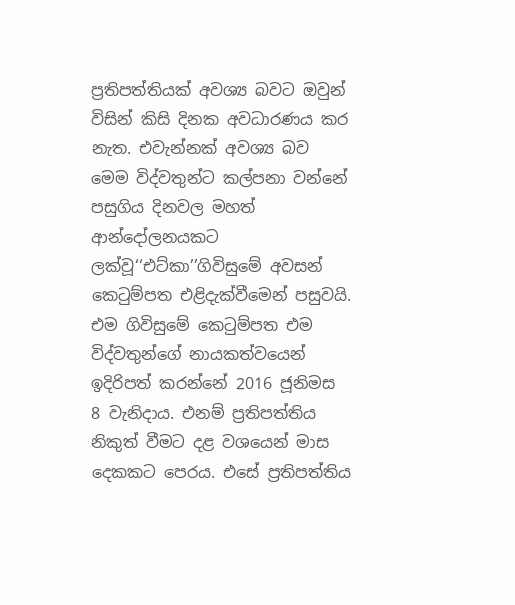ප්‍රතිපත්තියක් අවශ්‍ය බවට ඔවුන් විසින් කිසි දිනක අවධාරණය කර නැත. එවැන්නක් අවශ්‍ය බව මෙම විද්වතුන්ට කල්පනා වන්නේ පසුගිය දිනවල මහත් ආන්දෝලනයකට ලක්වූ‘‘එට්කා’’ගිවිසුමේ අවසන් කෙටුම්පත එළිදැක්වීමෙන් පසුවයි. එම ගිවිසුමේ කෙටුම්පත එම විද්වතුන්ගේ නායකත්වයෙන් ඉදිරිපත් කරන්නේ 2016 ජූනිමස 8 වැනිදාය. එනම් ප්‍රතිපත්තිය නිකුත් වීමට දළ වශයෙන් මාස දෙකකට පෙරය. එසේ ප්‍රතිපත්තිය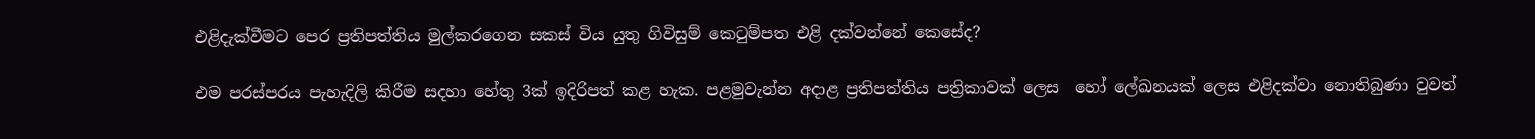එළිදැක්වීමට පෙර ප්‍රතිපත්තිය මුල්කරගෙන සකස් විය යුතු ගිවිසුම් කෙටුම්පත එළි දක්වන්නේ කෙසේද?

එම පරස්පරය පැහැදිලි කිරීම සදහා හේතු 3ක් ඉදිරිපත් කළ හැක. පළමුවැන්න අදාළ ප්‍රතිපත්තිය පත්‍රිකාවක් ලෙස  හෝ ලේඛනයක් ලෙස එළිදක්වා නොතිබුණා වුවත්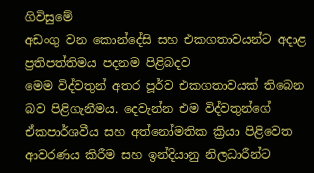ගිවිසුමේ                                                                                                                                                                                                                                                                                                           අඩංගු වන කොන්දේසි සහ එකගතාවයන්ට අදාළ ප්‍රතිපත්තිමය පදනම පිළිබදව                                                                      මෙම විද්වතුන් අතර පූර්ව එකගතාවයක් තිබෙන බව පිළිගැනීමය. දෙවැන්න එම විද්වතුන්ගේ ඒකපාර්ශවීය සහ අත්නෝමතික ක්‍රියා පිළිවෙත ආවරණය කිරීම සහ ඉන්දියානු නිලධාරීන්ට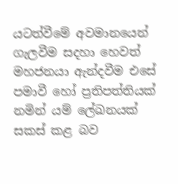යටත්වීමේ අවමානයෙන් ගැලවීම සදහා හෙවත් මහජනයා ඇන්දවීම එසේ පමාවී හෝ ප්‍රතිපත්තියක් නමින් යම් ලේඛනයක්  සකස් කළ බව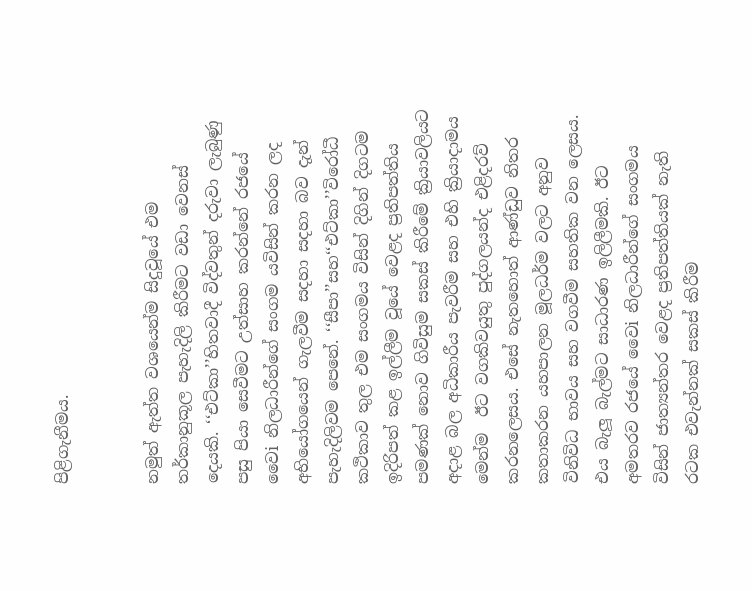පිළිගැනීමය.


නමුත් ඇත්ත වශයෙන්ම සිදුවූයේ එම තර්කානුකූල පැහැදිලි කිරීමට වඩා වෙනස් දෙයකි. ‘‘එට්කා’’හිතවාදී විද්වතුන් දරුවා ලැබුණු පසු පියා සෙවීමට උත්සාහ කරන්නේ රජයේ වෛi නිලධාරීන්ගේ සංගම යවිසින් කරන ලද අභියෝගයෙන් ගැලවීම සදහා සදහා බව දැන් පැහැදිලිවම පෙනේ. ‘‘සීපා’’සහ‘‘එට්කා’’විරෝධී කථිකාව තුල එම සංගමය විසින් දිගින් දිගටම ඉදිරිපත් කළ ඉල්ලීම වූයේ වෙළද ප්‍රතිපත්තිය පමණක් නොව ගිවිසුම සකස් කිරීමේ ක්‍රියාවලියට අදාළ බල අධිකාරීය පැවරීම සහ එහි ක්‍රියාදාමය මෙන්ම  ඊට වගකිවයුතු පුද්ගලයන්ද එළිදරව් කරනලෙසය. එසේ නැතහොත් ආණ්ඩුව නිතර කතාකරන යහපාලන මූලධර්ම වලට අනුව විනිවිධ භාවය සහ වගවීම සහතික වන ලෙසය. එය බැලූ බැල්මට සාධාරණ ඉලිලීමකි. ඊට අමතරව රජයේ වෛi නිලධාරීන්ගේ සංගමය විසින් ජාත්‍යන්තර වෙළද ප්‍රතිපත්තියක් නැති රටක එවැන්නක් සකස් කිරීම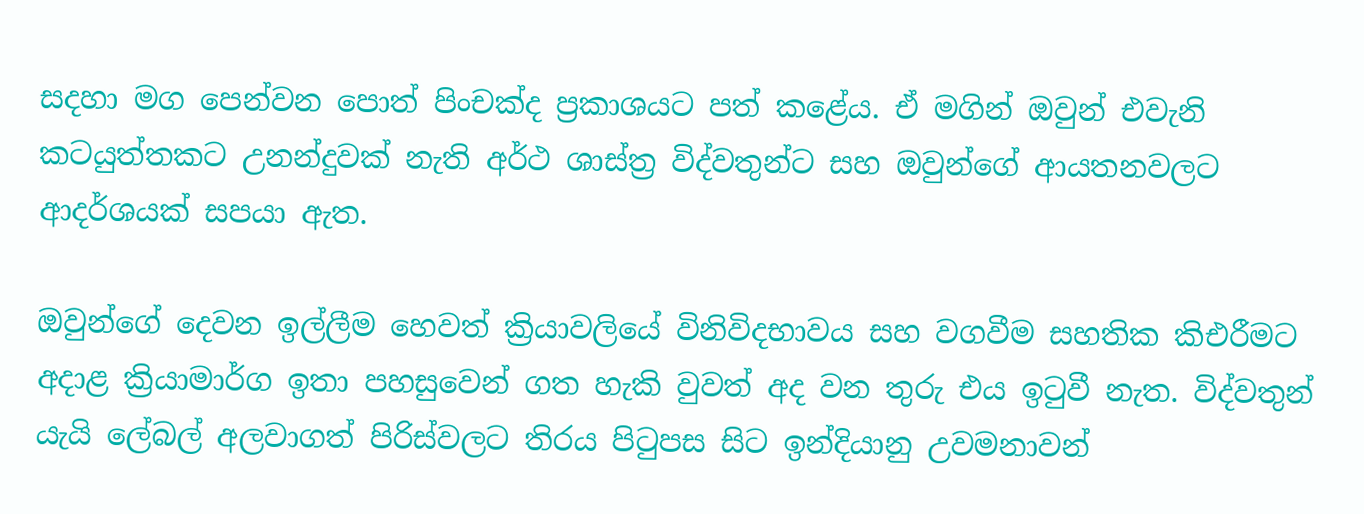සදහා මග පෙන්වන පොත් පිංචක්ද ප්‍රකාශයට පත් කළේය. ඒ මගින් ඔවුන් එවැනි කටයුත්තකට උනන්දුවක් නැති අර්ථ ශාස්ත්‍ර විද්වතුන්ට සහ ඔවුන්ගේ ආයතනවලට ආදර්ශයක් සපයා ඇත.

ඔවුන්ගේ දෙවන ඉල්ලීම හෙවත් ක්‍රියාවලියේ විනිවිදභාවය සහ වගවීම සහතික කිඑරීමට අදාළ ක්‍රියාමාර්ග ඉතා පහසුවෙන් ගත හැකි වුවත් අද වන තුරු එය ඉටුවී නැත. විද්වතුන් යැයි ලේබල් අලවාගත් පිරිස්වලට තිරය පිටුපස සිට ඉන්දියානු උවමනාවන්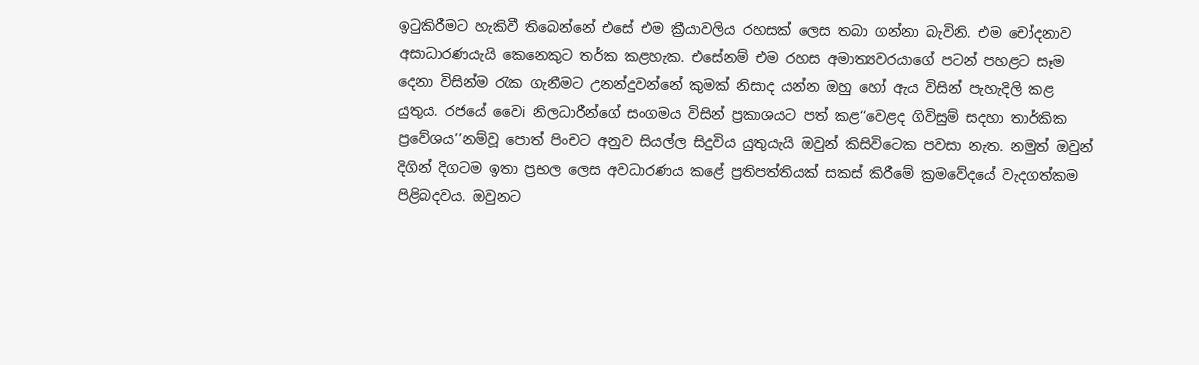ඉටුකිරීමට හැකිවී තිබෙන්නේ එසේ එම ක්‍රීයාවලිය රහසක් ලෙස තබා ගන්නා බැවිනි. එම චෝදනාව අසාධාරණයැයි කෙනෙකුට තර්ක කළහැක. එසේනම් එම රහස අමාත්‍යවරයාගේ පටන් පහළට සෑම දෙනා විසින්ම රැක ගැනීමට උනන්දුවන්නේ කුමක් නිසාද යන්න ඔහු හෝ ඇය විසින් පැහැදිලි කළ යුතුය. රජයේ වෛi නිලධාරීන්ගේ සංගමය විසින් ප්‍රකාශයට පත් කළ‘‘වෙළද ගිවිසුම් සදහා තාර්කික ප්‍රවේශය’’නම්වූ පොත් පිංචට අනුව සියල්ල සිදුවිය යුතුයැයි ඔවුන් කිසිවිටෙක පවසා නැත. නමුත් ඔවුන් දිගින් දිගටම ඉතා ප්‍රභල ලෙස අවධාරණය කළේ ප්‍රතිපත්තියක් සකස් කිරීමේ ක්‍රමවේදයේ වැදගත්කම පිළිබදවය. ඔවුනට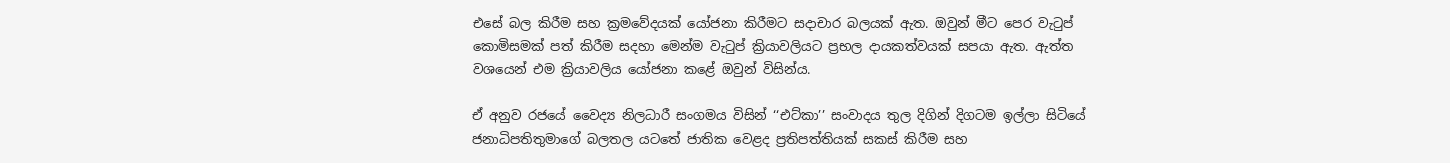එසේ බල කිරීම සහ ක්‍රමවේදයක් යෝජනා කිරීමට සදාචාර බලයක් ඇත. ඔවුන් මීට පෙර වැටුප් කොමිසමක් පත් කිරීම සදහා මෙන්ම වැටුප් ක්‍රියාවලියට ප්‍රභල දායකත්වයක් සපයා ඇත. ඇත්ත වශයෙන් එම ක්‍රියාවලිය යෝජනා කළේ ඔවුන් විසින්ය.

ඒ අනුව රජයේ වෛද්‍ය නිලධාරී සංගමය විසින් ‘‘එට්කා’’ සංවාදය තුල දිගින් දිගටම ඉල්ලා සිටියේ ජනාධිපතිතුමාගේ බලතල යටතේ ජාතික වෙළද ප්‍රතිපත්තියක් සකස් කිරීම සහ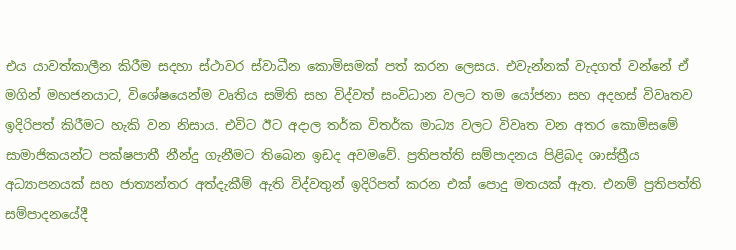එය යාවත්කාලීන කිරීම සදහා ස්ථාවර ස්වාධීන කොමිසමක් පත් කරන ලෙසය. එවැන්නක් වැදගත් වන්නේ ඒ මගින් මහජනයාට, විශේෂයෙන්ම වෘතිය සමිති සහ විද්වත් සංවිධාන වලට තම යෝජනා සහ අදහස් විවෘතව ඉදිරිපත් කිරීමට හැකි වන නිසාය. එවිට ඊට අදාල තර්ක විතර්ක මාධ්‍ය වලට විවෘත වන අතර කොමිසමේ සාමාජිකයන්ට පක්ෂපාතී නීන්දු ගැනීමට තිබෙන ඉඩද අවමවේ. ප්‍රතිපත්ති සම්පාදනය පිළිබද ශාස්ත්‍රීය අධ්‍යාපනයක් සහ ජාත්‍යන්තර අත්දැකීම් ඇති විද්වතුන් ඉදිරිපත් කරන එක් පොදු මතයක් ඇත. එනම් ප්‍රතිපත්ති සම්පාදනයේදී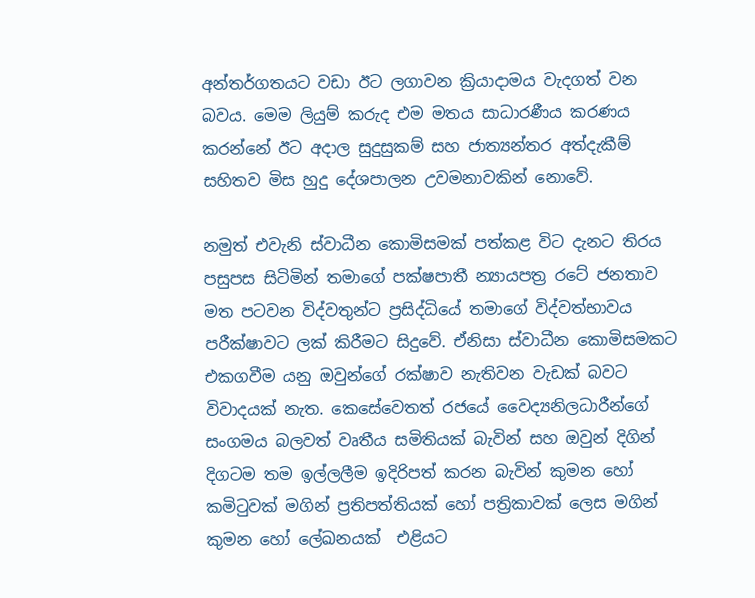අන්තර්ගතයට වඩා ඊට ලගාවන ක්‍රියාදාමය වැදගත් වන බවය. මෙම ලියුම් කරුද එම මතය සාධාරණීය කරණය කරන්නේ ඊට අදාල සුදුසුකම් සහ ජාත්‍යන්තර අත්දැකීම් සහිතව මිස හුදු දේශපාලන උවමනාවකින් නොවේ.

නමුත් එවැනි ස්වාධීන කොමිසමක් පත්කළ විට දැනට තිරය පසුපස සිටිමින් තමාගේ පක්ෂපාතී න්‍යායපත්‍ර රටේ ජනතාව මත පටවන විද්වතුන්ට ප්‍රසිද්ධියේ තමාගේ විද්වත්භාවය පරීක්ෂාවට ලක් කිරීමට සිදුවේ. ඒනිසා ස්වාධීන කොමිසමකට එකගවීම යනු ඔවුන්ගේ රක්ෂාව නැතිවන වැඩක් බවට විවාදයක් නැත. කෙසේවෙතත් රජයේ වෛද්‍යනිලධාරීන්ගේ සංගමය බලවත් වෘතීය සමිතියක් බැවින් සහ ඔවුන් දිගින් දිගටම තම ඉල්ලලීම ඉදිරිපත් කරන බැවින් කුමන හෝ කමිටුවක් මගින් ප්‍රතිපත්තියක් හෝ පත්‍රිකාවක් ලෙස මගින් කුමන හෝ ලේඛනයක්  එළියට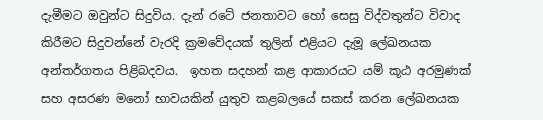දැමීමට ඔවුන්ට සිදුවිය. දැන් රටේ ජනතාවට හෝ සෙසු විද්වතුන්ට විවාද කිරීමට සිදුවන්නේ වැරදි ක්‍රමවේදයක් තුලින් එළියට දැමූ ලේඛනයක අන්තර්ගතය පිළිබදවය.  ඉහත සදහන් කළ ආකාරයට යම් කූඨ අරමුණක් සහ අසරණ මනෝ භාවයකින් යුතුව කළබලයේ සකස් කරන ලේඛනයක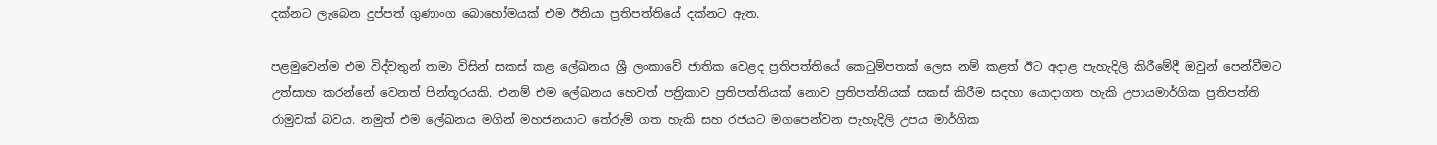දක්නට ලැබෙන දුප්පත් ගුණාංග බොහෝමයක් එම ඊනියා ප්‍රතිපත්තියේ දක්නට ඇත.

පළමුවෙන්ම එම විද්වතුන් තමා විසින් සකස් කළ ලේඛනය ශ්‍රී ලංකාවේ ජාතික වෙළද ප්‍රතිපත්තියේ කෙටුම්පතක් ලෙස නම් කළත් ඊට අදාළ පැහැදිලි කිරීමේදී ඔවුන් පෙන්වීමට උත්සාහ කරන්නේ වෙනත් පින්තූරයකි. එනම් එම ලේඛනය හෙවත් පත්‍රිකාව ප්‍රතිපත්තියක් නොව ප්‍රතිපත්තියක් සකස් කිරීම සදහා යොදාගත හැකි උපායමාර්ගික ප්‍රතිපත්ති රාමුවක් බවය. නමුත් එම ලේඛනය මගින් මහජනයාට තේරුම් ගත හැකි සහ රජයට මගපෙන්වන පැහැදිලි උපය මාර්ගික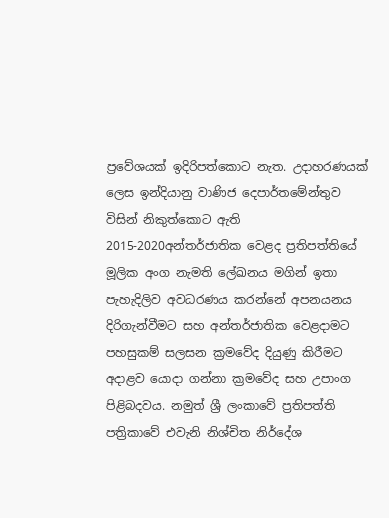ප්‍රවේශයක් ඉදිරිපත්කොට නැත. උදාහරණයක් ලෙස ඉන්දියානු වාණිජ දෙපාර්තමේන්තුව විසින් නිකුත්කොට ඇති 2015-2020අන්තර්ජාතික වෙළද ප්‍රතිපත්තියේ මූලික අංග නැමති ලේඛනය මගින් ඉතා පැහැදිලිව අවධරණය කරන්නේ අපනයනය දිරිගැන්වීමට සහ අන්තර්ජාතික වෙළදාමට පහසුකම් සලසන ක්‍රමවේද දියුණු කිරීමට අදාළව යොදා ගන්නා ක්‍රමවේද සහ උපාංග පිළිබදවය. නමුත් ශ්‍රී ලංකාවේ ප්‍රතිපත්ති පත්‍රිකාවේ එවැනි නිශ්චිත නිර්දේශ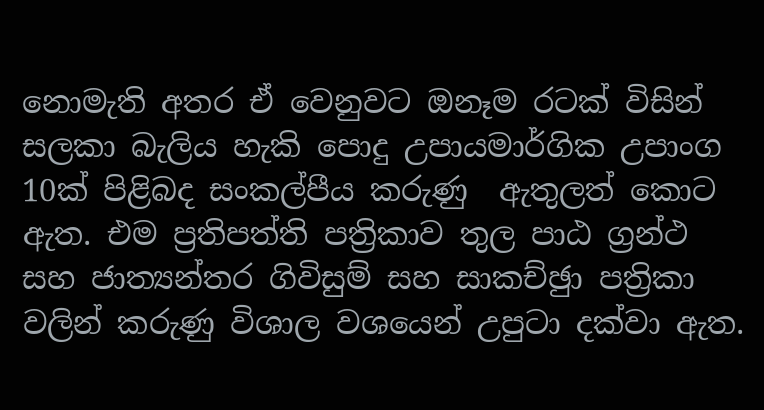නොමැති අතර ඒ වෙනුවට ඔනෑම රටක් විසින් සලකා බැලිය හැකි පොදු උපායමාර්ගික උපාංග 10ක් පිළිබද සංකල්පීය කරුණු  ඇතුලත් කොට ඇත. එම ප්‍රතිපත්ති පත්‍රිකාව තුල පාඨ ග්‍රන්ථ සහ ජාත්‍යන්තර ගිවිසුම් සහ සාකච්ඡුා පත්‍රිකා වලින් කරුණු විශාල වශයෙන් උපුටා දක්වා ඇත.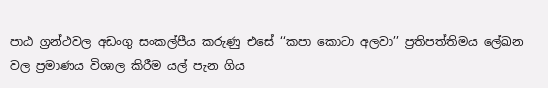පාඨ ග්‍රන්ථවල අඩංගු සංකල්පීය කරුණු එසේ ‘‘කපා කොටා අලවා’’ ප්‍රතිපත්තිමය ලේඛන වල ප්‍රමාණය විශාල කිරීම යල් පැන ගිය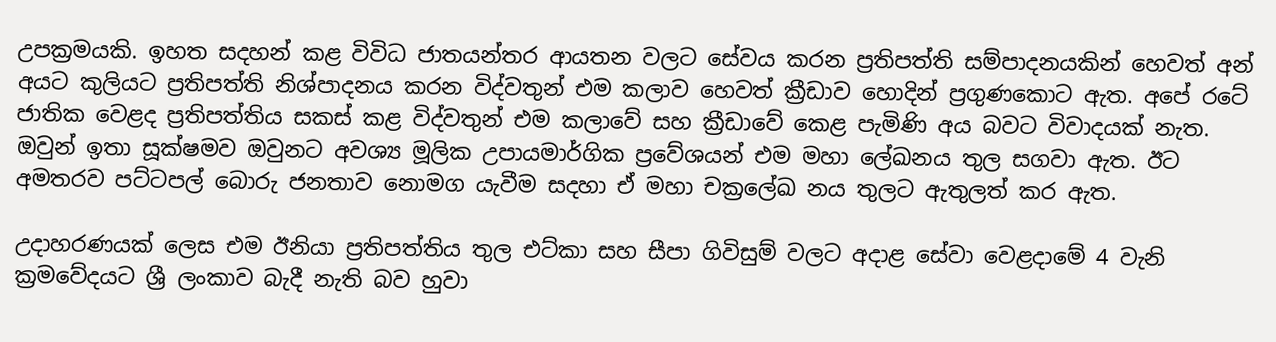උපක්‍රමයකි. ඉහත සදහන් කළ විවිධ ජාතයන්තර ආයතන වලට සේවය කරන ප්‍රතිපත්ති සම්පාදනයකින් හෙවත් අන් අයට කුලියට ප්‍රතිපත්ති නිශ්පාදනය කරන විද්වතුන් එම කලාව හෙවත් ක්‍රීඩාව හොදින් ප්‍රගුණකොට ඇත. අපේ රටේ ජාතික වෙළද ප්‍රතිපත්තිය සකස් කළ විද්වතුන් එම කලාවේ සහ ක්‍රීඩාවේ කෙළ පැමිණි අය බවට විවාදයක් නැත. ඔවුන් ඉතා සූක්ෂමව ඔවුනට අවශ්‍ය මූලික උපායමාර්ගික ප්‍රවේශයන් එම මහා ලේඛනය තුල සගවා ඇත. ඊට අමතරව පට්ටපල් බොරු ජනතාව නොමග යැවීම සදහා ඒ මහා චක්‍රලේඛ නය තුලට ඇතුලත් කර ඇත.

උදාහරණයක් ලෙස එම ඊනියා ප්‍රතිපත්තිය තුල එට්කා සහ සීපා ගිවිසුම් වලට අදාළ සේවා වෙළදාමේ 4 වැනි ක්‍රමවේදයට ශ්‍රී ලංකාව බැදී නැති බව හුවා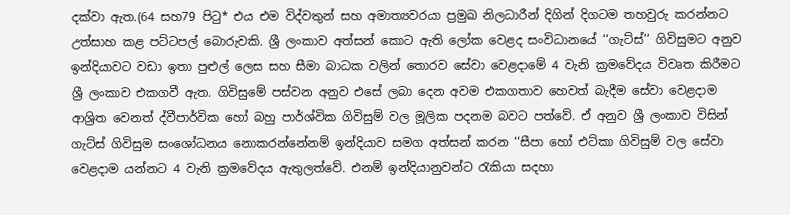දක්වා ඇත.(64 සහ79 පිටු* එය එම විද්වතුන් සහ අමාත්‍යවරයා ප්‍රමුඛ නිලධාරීන් දිගින් දිගටම තහවුරු කරන්නට උත්සාහ කළ පට්ටපල් බොරුවකි. ශ්‍රී ලංකාව අත්සන් කොට ඇති ලෝක වෙළද සංවිධානයේ ‘‘ගැට්ස්’’ ගිවිසුමට අනුව ඉන්දියාවට වඩා ඉතා පුළුල් ලෙස සහ සීමා බාධක වලින් තොරව සේවා වෙළදාමේ 4 වැනි ක්‍රමවේදය විවෘත කිරීමට ශ්‍රී ලංකාව එකගවී ඇත. ගිවිසුමේ පස්වන අනුව එසේ ලබා දෙන අවම එකගතාව හෙවත් බැදීම සේවා වෙළදාම ආශ්‍රිත වෙනත් ද්වීපාර්වික හෝ බහු පාර්ශ්වික ගිවිසුම් වල මූලික පදනම බවට පත්වේ. ඒ අනුව ශ්‍රී ලංකාව විසින් ගැට්ස් ගිවිසුම සංශෝධනය නොකරන්නේනම් ඉන්දියාව සමග අත්සන් කරන ‘‘සීපා හෝ එට්කා ගිවිසුම් වල සේවා වෙළදාම යන්නට 4 වැනි ක්‍රමවේදය ඇතුලත්වේ. එනම් ඉන්දියානුවන්ට රැකියා සදහා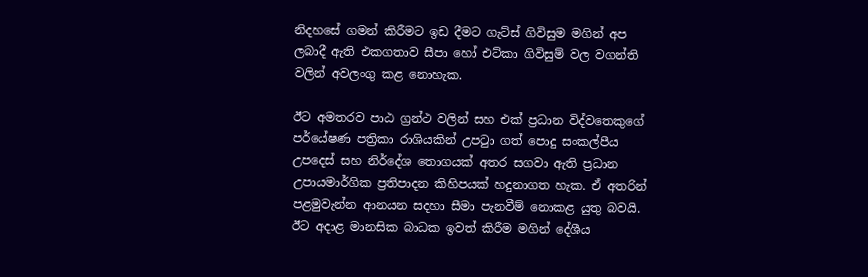නිදහසේ ගමන් කිරීමට ඉඩ දීමට ගැට්ස් ගිවිසුම මගින් අප ලබාදී ඇති එකගතාව සීපා හෝ එට්කා ගිවිසුම් වල වගන්ති වලින් අවලංගු කළ නොහැක.

ඊට අමතරව පාඨ ග්‍රන්ථ වලින් සහ එක් ප්‍රධාන විද්වතෙකුගේ පර්යේෂණ පත්‍රිකා රාශියකින් උපටුා ගත් පොදු සංකල්පීය උපදෙස් සහ නිර්දේශ තොගයක් අතර සගවා ඇති ප්‍රධාන උපායමාර්ගික ප්‍රතිපාදන කිහිපයක් හදුනාගත හැක. ඒ අතරින් පළමුවැන්න ආනයන සදහා සීමා පැනවීම් නොකළ යුතු බවයි. ඊට අදාළ මානසික බාධක ඉවත් කිරීම මගින් දේශීය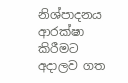නිශ්පාදනය ආරක්ෂා කිරීමට අදාලව ගත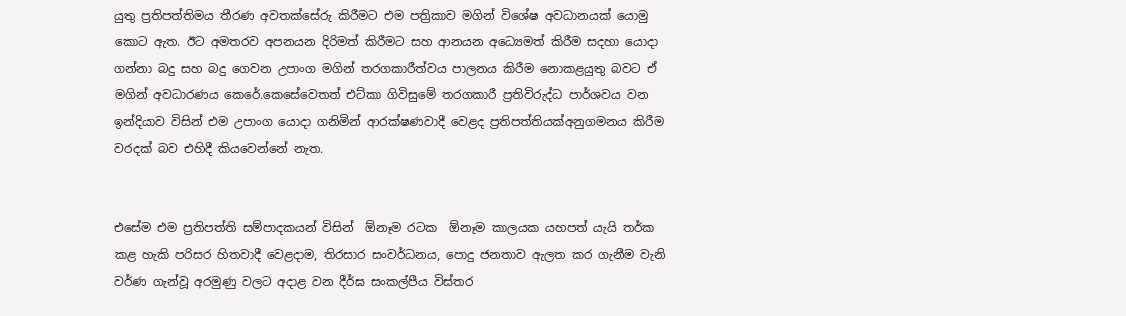යුතු ප්‍රතිපත්තිමය තීරණ අවතක්සේරු කිරීමට එම පත්‍රිකාව මගින් විශේෂ අවධානයක් යොමු කොට ඇත. ඊට අමතරව අපනයන දිරිමත් කිරීමට සහ ආනයන අධ්‍යෙමත් කිරීම සදහා යොදා ගන්නා බදු සහ බදු ගෙවන උපාංග මගින් තරගකාරීත්වය පාලනය කිරීම නොකළයුතු බවට ඒ මගින් අවධාරණය කෙරේ.කෙසේවෙතත් එට්කා ගිවිසුමේ තරගකාරී ප්‍රතිවිරුද්ධ පාර්ශවය වන ඉන්දියාව විසින් එම උපාංග යොදා ගනිමින් ආරක්ෂණවාදී වෙළද ප්‍රතිපත්තියක්අනුගමනය කිරීම වරදක් බව එහිදී කියවෙන්නේ නැත.


එසේම එම ප්‍රතිපත්ති සම්පාදකයන් විසින්  ඕනෑම රටක  ඕනෑම කාලයක යහපත් යැයි තර්ක කළ හැකි පරිසර හිතවාදී වෙළදාම, තිරසාර සංවර්ධනය, පොදු ජනතාව ඇලත කර ගැනීම වැනි වර්ණ ගැන්වූ අරමුණු වලට අදාළ වන දීර්ඝ සංකල්පීය විස්තර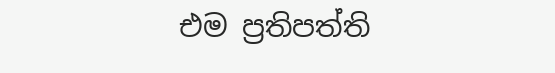එම ප්‍රතිපත්ති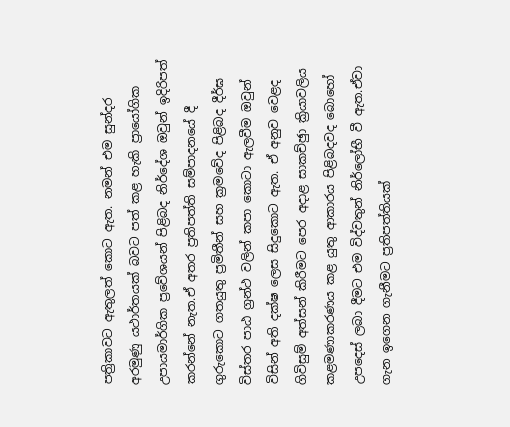පත්‍රිකාවට ඇතුලත් කොට ඇත. නමන් එම සුන්දර අරමුණු යථාර්තයක් බවට පත් කළ හැකි ප්‍රායෝගික උපායමාර්ගික ප්‍රවේශයන් පිළිබද නිර්දේශ ඔවුන් ඉදිරිපත් කරන්නේ නැත.ඒ අතර ප්‍රතිපත්ති සම්පාදනයේ දී ගුරුකොට ගතයුතු ප්‍රමිතීන් සහ ක්‍රමවේද පිළිබද දීර්ඝ විස්තර පාඨ ග්‍රන්ථ වලින් කපා කොටා ඇලවීම ඔවුන් විසින් අති දක්ෂ ලෙස සිදුකොට ඇත. ඒ අනුව වෙළද ගිවිසුම් අත්සන් කිරීමට පෙර අදාළ සාකච්ඡුා ක්‍රියාවලිය කළමණාකරණය කළ යුතු ආකාරය පිළිබදවද බොහෝ උපදෙස් ලබා දීමට එම විද්වතුන් නිර්ලෝභී වී ඇත.ඒවා ගැන ඉගෙන ගැනීමට ප්‍රතිපත්තියක්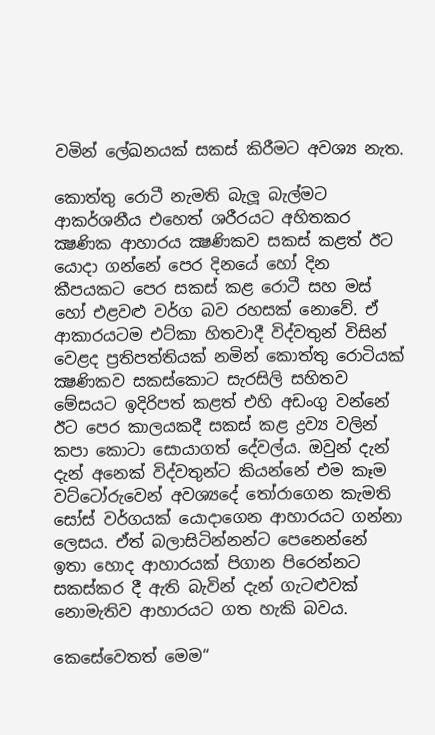වමින් ලේඛනයක් සකස් කිරීමට අවශ්‍ය නැත.

කොත්තු රොටී නැමති බැලූ බැල්මට ආකර්ශනීය එහෙත් ශරීරයට අහිතකර ක්‍ෂණික ආහාරය ක්‍ෂණිකව සකස් කළත් ඊට යොදා ගන්නේ පෙර දිනයේ හෝ දින කීපයකට පෙර සකස් කළ රොටී සහ මස් හෝ එළවළු වර්ග බව රහසක් නොවේ. ඒ ආකාරයටම එට්කා හිතවාදී විද්වතුන් විසින් වෙළද ප්‍රතිපත්තියක් නමින් කොත්තු රොටියක් ක්‍ෂණිකව සකස්කොට සැරසිලි සහිතව මේසයට ඉදිරිපත් කළත් එහි අඩංගු වන්නේ ඊට පෙර කාලයකදී සකස් කළ ද්‍රව්‍ය වලින් කපා කොටා සොයාගත් දේවල්ය. ඔවුන් දැන් දැන් අනෙක් විද්වතුන්ට කියන්නේ එම කෑම වට්ටෝරුවෙන් අවශ්‍යදේ තෝරාගෙන කැමති සෝස් වර්ගයක් යොදාගෙන ආහාරයට ගන්නා ලෙසය. ඒත් බලාසිටින්නන්ට පෙනෙන්නේ ඉතා හොද ආහාරයක් පිගාන පිරෙන්නට සකස්කර දී ඇති බැවින් දැන් ගැටළුවක් නොමැතිව ආහාරයට ගත හැකි බවය.

කෙසේවෙතත් මෙම‘‘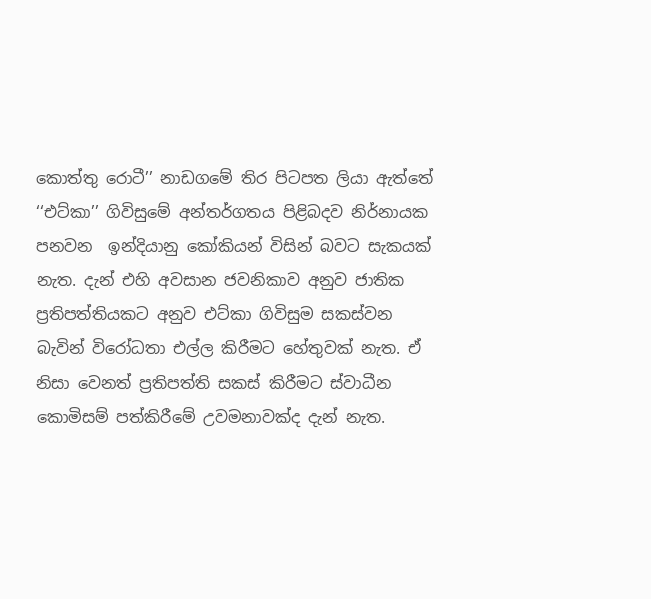කොත්තු රොටී’’ නාඩගමේ තිර පිටපත ලියා ඇත්තේ ‘‘එට්කා’’ ගිවිසුමේ අන්තර්ගතය පිළිබදව නිර්නායක පනවන  ඉන්දියානු කෝකියන් විසින් බවට සැකයක් නැත. දැන් එහි අවසාන ජවනිකාව අනුව ජාතික ප්‍රතිපත්තියකට අනුව එට්කා ගිවිසුම සකස්වන බැවින් විරෝධතා එල්ල කිරීමට හේතුවක් නැත. ඒ නිසා වෙනත් ප්‍රතිපත්ති සකස් කිරීමට ස්වාධීන කොමිසම් පත්කිරීමේ උවමනාවක්ද දැන් නැත.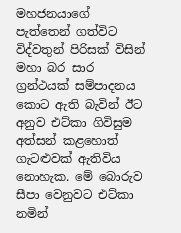මහජනයාගේ පැත්තෙන් ගත්විට විද්වතුන් පිරිසක් විසින් මහා බර සාර ග්‍රන්ථයක් සම්පාදනය කොට ඇති බැවින් ඊට අනුව එට්කා ගිවිසුම අත්සන් කළහොත් ගැටළුවක් ඇතිවිය නොහැක. මේ බොරුව සීපා වෙනුවට එට්කා නමින්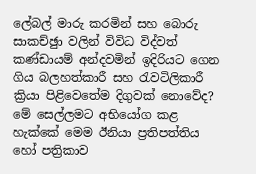ලේබල් මාරු කරමින් සහ බොරු සාකච්ඡුා වලින් විවිධ විද්වත් කණ්ඩායම් අන්දවමින් ඉදිරියට ගෙන ගිය බලහත්කාරී සහ රැවටිලිකාරී ක්‍රියා පිළිවෙතේම දිගුවක් නොවේද? මේ සෙල්ලමට අභියෝග කළ හැක්කේ මෙම ඊනියා ප්‍රතිපත්තිය හෝ පත්‍රිකාව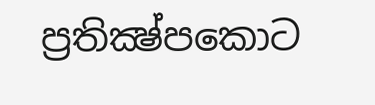ප්‍රතික්‍ෂ්පකොට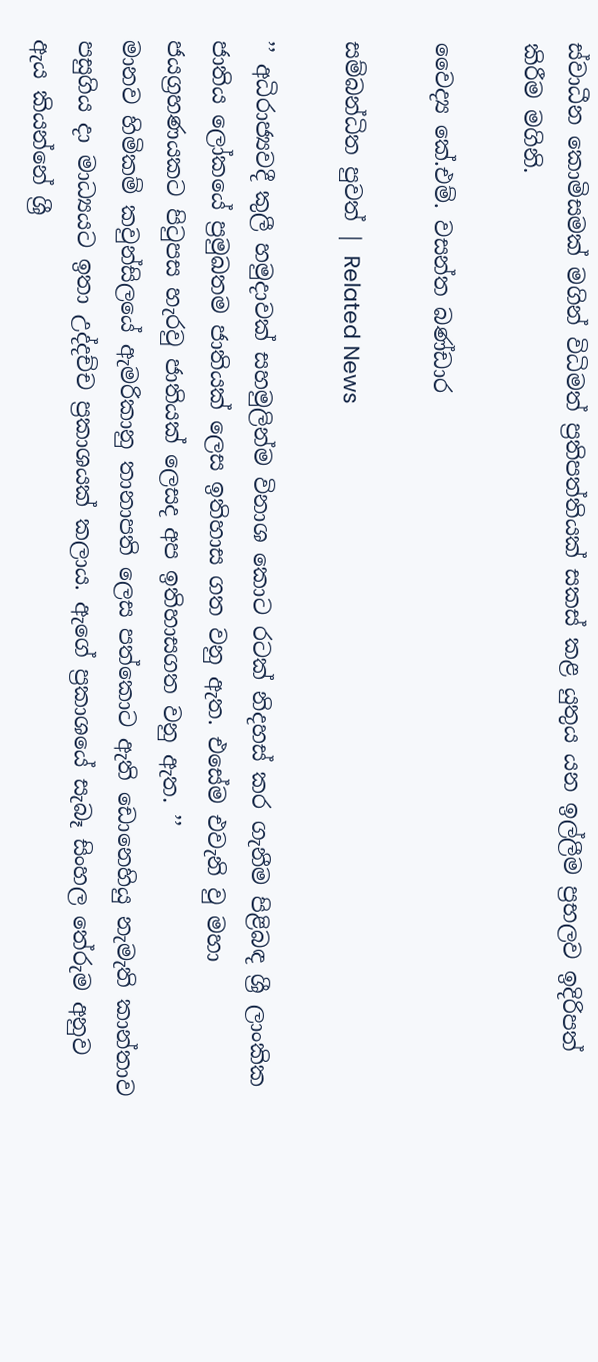ස්වාධීන කොමිසමක් මගින් විධිමත් ප්‍රතිපත්තියක් සකස් කළ යුතුය යන ඉල්ලීම ප්‍රභලව ඉදිරිපත් කිරීම මගිනි.

වෛද්‍ය කේ.එම්. වසන්ත බණ්ඩාර

සම්බන්ධිත පුවත් | Related News

’’ අධිරාජ්‍යවදී කුලී හමුදාවක් සහමුලින්ම විනාශ කොට රටක් නිදහස් කර ගැනීම පිළිබඳ ශ්‍රී ලාංකික ජාතිය ලෝකයේ ප්‍රමුඛතම ජාතියක් ලෙස ඉතිහාස ගත වනු ඇත. එසේම එවැනි වු මහා ජයග්‍රහණයකට පිටුපස හැරවු ජාතියක් ලෙසද අප ඉතිහාසගත වනු ඇත. ’’
මානව හිමිකම් කවුන්සිලයේ ඇමරිකානු තානාපති ලෙස පත්කොට ඇති ඩොනෙහියු නැමැති කාන්තාව පසුගිය දා මාධ්‍යයට ඉතා උද්දච්ච ප්‍රකාශයක් කලාය. ඇගේ ප්‍රකාශයේ සැබෑ සිංහල තේරුම අනුව ඇය කියන්නේ ශ්‍රී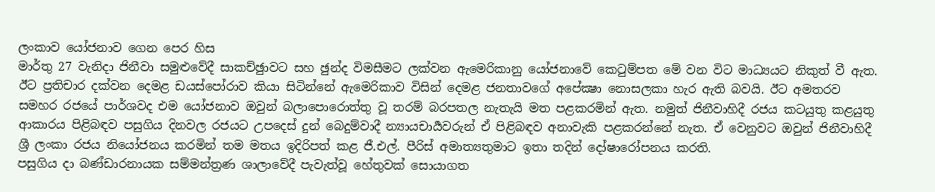ලංකාව යෝජනාව ගෙන පෙර හිස
මාර්තු 27 වැනිදා ජිනීවා සමුළුවේදී සාකච්ඡුාවට සහ ඡුන්ද විමසීමට ලක්වන ඇමෙරිකානු යෝජනාවේ කෙටුම්පත මේ වන විට මාධ්‍යයට නිකුත් වී ඇත. ඊට ප්‍රතිචාර දක්වන දෙමළ ඩයස්පෝරාව කියා සිටින්නේ ඇමෙරිකාව විසින් දෙමළ ජනතාවගේ අපේක්‍ෂා නොසලකා හැර ඇති බවයි. ඊට අමතරව සමහර රජයේ පාර්ශවද එම යෝජනාව ඔවුන් බලාපොරොත්තු වූ තරම් බරපතල නැතැයි මත පළකරමින් ඇත. නමුත් ජිනීවාහිදී රජය කටයුතු කළයුතු ආකාරය පිළිබඳව පසුගිය දිනවල රජයට උපදෙස් දුන් බෙදුම්වාදී න්‍යායචාර්‍යවරුන් ඒ පිළිබඳව අනාවැකි පළකරන්නේ නැත. ඒ වෙනුවට ඔවුන් ජිනීවාහිදී ශ්‍රී ලංකා රජය නියෝජනය කරමින් තම මතය ඉදිරිපත් කළ ජී.එල්. පීරිස් අමාත්‍යතුමාට ඉතා තදින් දෝෂාරෝපනය කරති.
පසුගිය දා බණ්ඩාරනායක සම්මන්ත්‍රණ ශාලාවේදී පැවැත්වූ හේතුවක් සොයාගත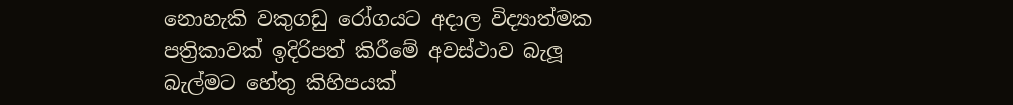නොහැකි වකුගඩු රෝගයට අදාල විද්‍යාත්මක පත්‍රිකාවක් ඉදිරිපත් කිරීමේ අවස්ථාව බැලූ බැල්මට හේතු කිහිපයක්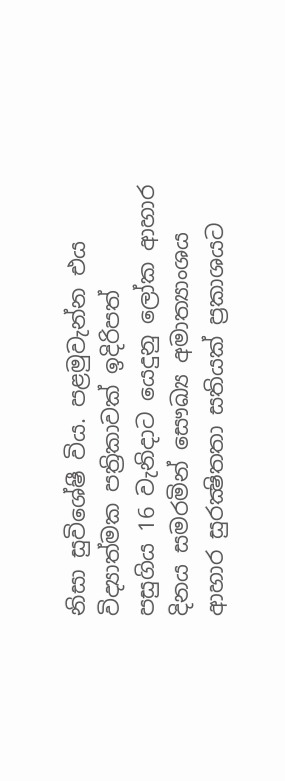නිසා සුවිශේෂී විය. පළමුවැන්න එය විද්‍යාත්මක පත්‍රිකාවක් ඉදිරිපත්
පසුගිය 16 වැනිදාට යෙදුනු ලෝක ආහාර දිනය සමරමින් සෞඛ්‍ය අමාත්‍යාංශය ආහාර සුරක්‍ෂිතතා සතියක් ප්‍රකාශයට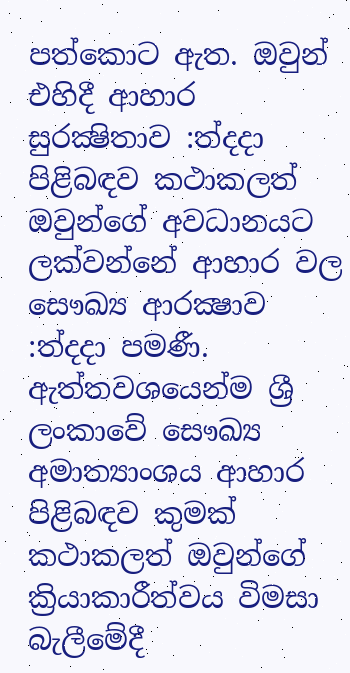පත්කොට ඇත. ඔවුන් එහිදී ආහාර සුරක්‍ෂිතාව :ත්‍දදා පිළිබඳව කථාකලත් ඔවුන්ගේ අවධානයට ලක්වන්නේ ආහාර වල සෞඛ්‍ය ආරක්‍ෂාව :ත්‍දදා පමණී. ඇත්තවශයෙන්ම ශ්‍රී ලංකාවේ සෞඛ්‍ය අමාත්‍යාංශය ආහාර පිළිබඳව කුමක් කථාකලත් ඔවුන්ගේ ක්‍රියාකාරීත්වය විමසා බැලීමේදී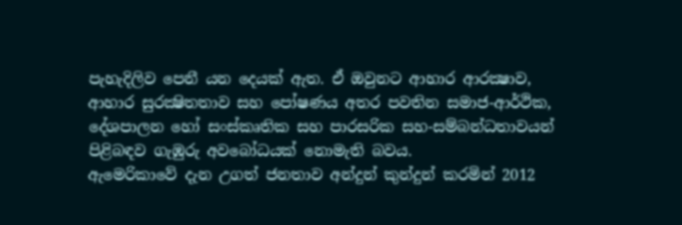පැහැදිලිව පෙනී යන දෙයක් ඇත. ඒ ඔවුනට ආහාර ආරක්‍ෂාව, ආහාර සුරක්‍ෂිතතාව සහ පෝෂණය අතර පවතින සමාජ-ආර්ථික, දේශපාලන හෝ සංස්කෘතික සහ පාරසරික සහ-සම්බන්ධතාවයන් පිළිබඳව ගැඹුරු අවබෝධයක් නොමැති බවය.
ඇමෙරිකාවේ දැන උගත් ජනතාව අන්දුන් කුන්දුන් කරමින් 2012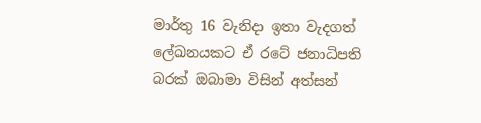මාර්තු 16 වැනිදා ඉතා වැදගත් ලේඛනයකට ඒ රටේ ජනාධිපති බරක් ඔබාමා විසින් අත්සන්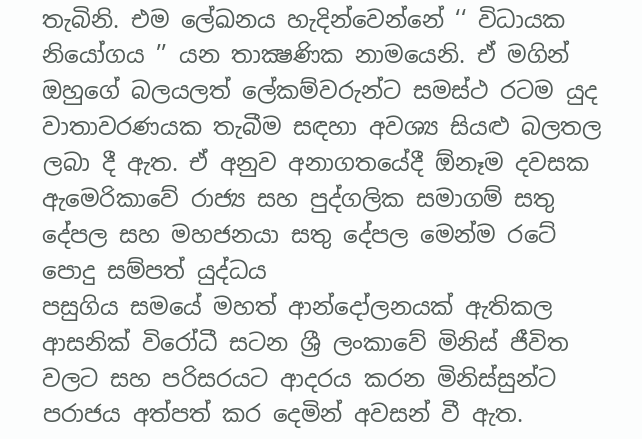තැබිනි. එම ලේඛනය හැදින්වෙන්නේ ‘‘ විධායක නියෝගය ’’ යන තාක්‍ෂණික නාමයෙනි. ඒ මගින් ඔහුගේ බලයලත් ලේකම්වරුන්ට සමස්ථ රටම යුද වාතාවරණයක තැබීම සඳහා අවශ්‍ය සියළු බලතල ලබා දී ඇත. ඒ අනුව අනාගතයේදී ඕනෑම දවසක ඇමෙරිකාවේ රාජ්‍ය සහ පුද්ගලික සමාගම් සතු දේපල සහ මහජනයා සතු දේපල මෙන්ම රටේ පොදු සම්පත් යුද්ධය
පසුගිය සමයේ මහත් ආන්දෝලනයක් ඇතිකල ආසනික් විරෝධී සටන ශ්‍රී ලංකාවේ මිනිස් ජීවිත වලට සහ පරිසරයට ආදරය කරන මිනිස්සුන්ට පරාජය අත්පත් කර දෙමින් අවසන් වී ඇත.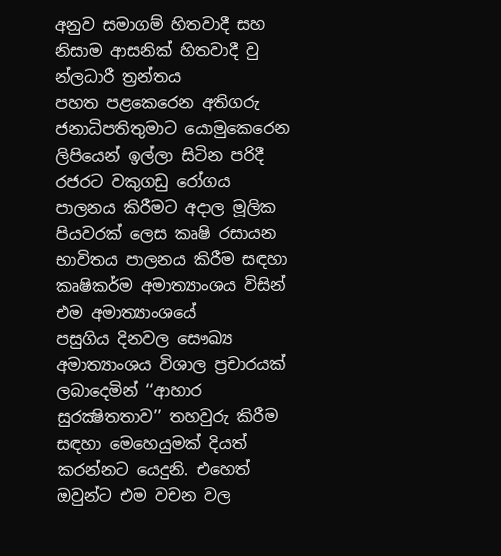අනුව සමාගම් හිතවාදී සහ නිසාම ආසනික් හිතවාදී වු න්ලධාරී ත්‍රන්තය
පහත පළකෙරෙන අතිගරු ජනාධිපතිතුමාට යොමුකෙරෙන ලිපියෙන් ඉල්ලා සිටින පරිදී රජරට වකුගඩු රෝගය පාලනය කිරීමට අදාල මූලික පියවරක් ලෙස කෘෂි රසායන භාවිතය පාලනය කිරීම සඳහා කෘෂිකර්ම අමාත්‍යාංශය විසින් එම අමාත්‍යාංශයේ
පසුගිය දිනවල සෞඛ්‍ය අමාත්‍යාංශය විශාල ප්‍රචාරයක් ලබාදෙමින් ‘‘ආහාර සුරක්‍ෂිතතාව’’ තහවුරු කිරීම සඳහා මෙහෙයුමක් දියත් කරන්නට යෙදුනි. එහෙත් ඔවුන්ට එම වචන වල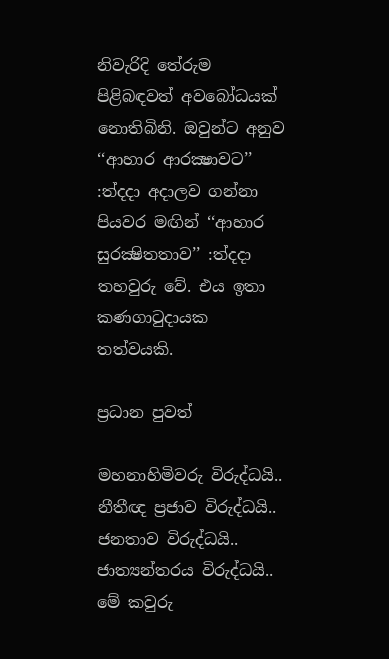නිවැරිදි තේරුම පිළිබඳවත් අවබෝධයක් නොතිබිනි. ඔවුන්ට අනුව ‘‘ආහාර ආරක්‍ෂාවට’’ :ත්‍දදා අදාලව ගන්නා පියවර මඟින් ‘‘ආහාර සුරක්‍ෂිතතාව’’ :ත්‍දදා තහවුරු වේ. එය ඉතා කණගාටුදායක තත්වයකි.

ප්‍රධාන පුවත්

මහනාහිමිවරු විරුද්ධයි.. නීතීඥ ප්‍රජාව විරුද්ධයි.. ජනතාව විරුද්ධයි.. ජාත්‍යන්තරය විරුද්ධයි.. මේ කවුරු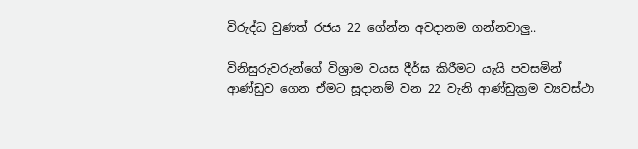විරුද්ධ වුණත් රජය 22 ගේන්න අවදානම ගන්නවාලු..

විනිසුරුවරුන්ගේ විශ්‍රාම වයස දීර්ඝ කිරීමට යැයි පවසමින් ආණ්ඩුව ගෙන ඒමට සූදානම් වන 22 වැනි ආණ්ඩුක්‍රම ව්‍යවස්ථා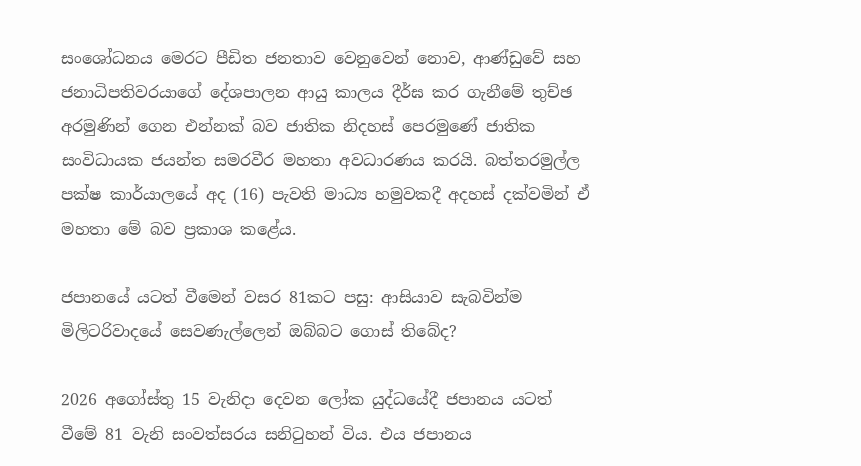සංශෝධනය මෙරට පීඩිත ජනතාව වෙනුවෙන් නොව, ආණ්ඩුවේ සහ ජනාධිපතිවරයාගේ දේශපාලන ආයු කාලය දීර්ඝ කර ගැනීමේ තුච්ඡ අරමුණින් ගෙන එන්නක් බව ජාතික නිදහස් පෙරමුණේ ජාතික සංවිධායක ජයන්ත සමරවීර මහතා අවධාරණය කරයි. බත්තරමුල්ල පක්ෂ කාර්යාලයේ අද (16) පැවති මාධ්‍ය හමුවකදී අදහස් දක්වමින් ඒ මහතා මේ බව ප්‍රකාශ කළේය.

ජපානයේ යටත් වීමෙන් වසර 81කට පසු: ආසියාව සැබවින්ම මිලිටරිවාදයේ සෙවණැල්ලෙන් ඔබ්බට ගොස් තිබේද?

2026 අගෝස්තු 15 වැනිදා දෙවන ලෝක යුද්ධයේදී ජපානය යටත් වීමේ 81 වැනි සංවත්සරය සනිටුහන් විය. එය ජපානය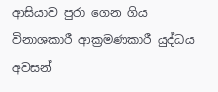ආසියාව පුරා ගෙන ගිය විනාශකාරී ආක්‍රමණකාරී යුද්ධය අවසන්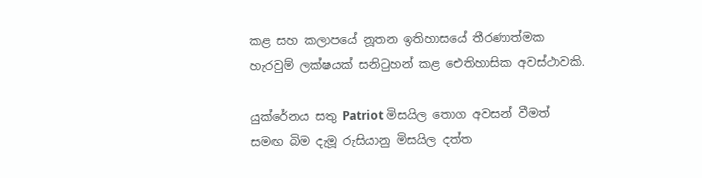කළ සහ කලාපයේ නූතන ඉතිහාසයේ තීරණාත්මක හැරවුම් ලක්ෂයක් සනිටුහන් කළ ඓතිහාසික අවස්ථාවකි.

යුක්රේනය සතු Patriot මිසයිල තොග අවසන් වීමත් සමඟ බිම දැමූ රුසියානු මිසයිල දත්ත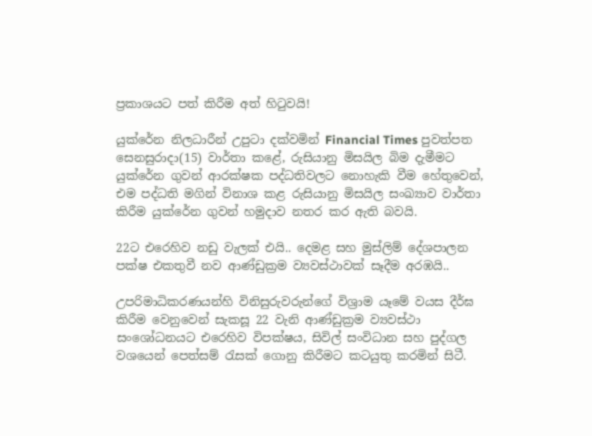ප්‍රකාශයට පත් කිරීම අත් හිටුවයි!

යුක්රේන නිලධාරීන් උපුටා දක්වමින් Financial Times පුවත්පත සෙනසුරාදා(15) වාර්තා කළේ, රුසියානු මිසයිල බිම දැමීමට යුක්රේන ගුවන් ආරක්ෂක පද්ධතිවලට නොහැකි වීම හේතුවෙන්, එම පද්ධති මගින් විනාශ කළ රුසියානු මිසයිල සංඛ්‍යාව වාර්තා කිරීම යුක්රේන ගුවන් හමුදාව නතර කර ඇති බවයි.

22ට එරෙහිව නඩු වැලක් එයි.. දෙමළ සහ මුස්ලිම් දේශපාලන පක්ෂ එකතුවී නව ආණ්ඩුක්‍රම ව්‍යවස්ථාවක් සෑදීම අරඹයි..

උපරිමාධිකරණයන්හි විනිසුරුවරුන්ගේ විශ්‍රාම යෑමේ වයස දීර්ඝ කිරීම වෙනුවෙන් සැකසූ 22 වැනි ආණ්ඩුක්‍රම ව්‍යවස්ථා සංශෝධනයට එරෙහිව විපක්ෂය, සිවිල් සංවිධාන සහ පුද්ගල වශයෙන් පෙත්සම් රැසක් ගොනු කිරීමට කටයුතු කරමින් සිටී.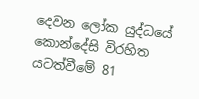දෙවන ලෝක යුද්ධයේ කොන්දේසි විරහිත යටත්වීමේ 81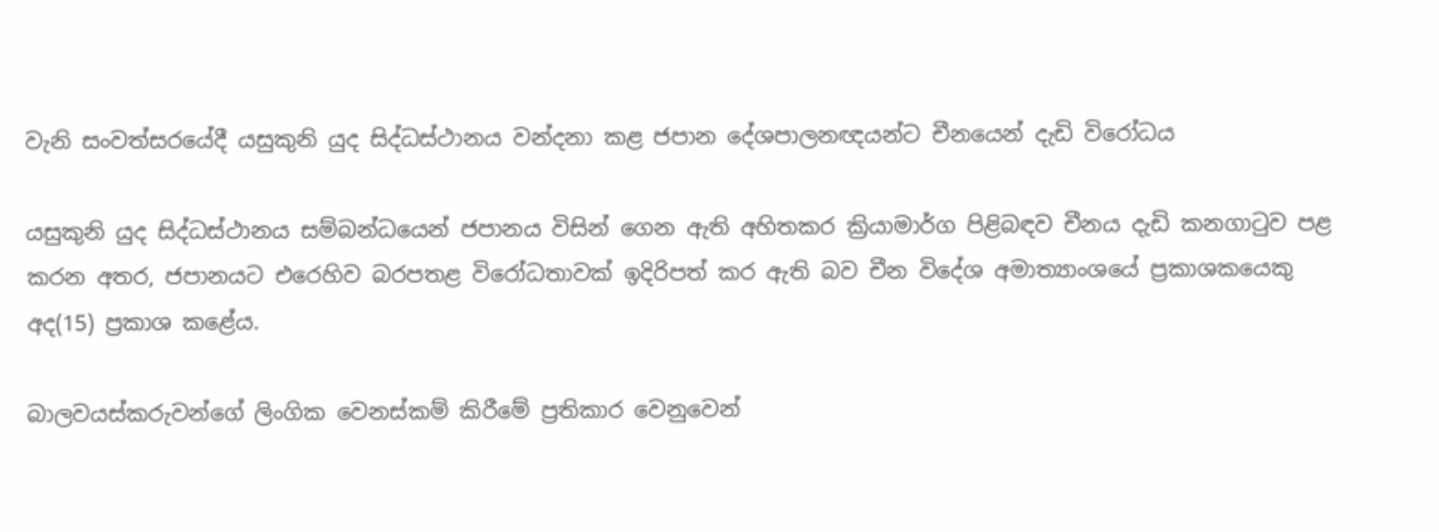වැනි සංවත්සරයේදී යසුකුනි යුද සිද්ධස්ථානය වන්දනා කළ ජපාන දේශපාලනඥයන්ට චීනයෙන් දැඩි විරෝධය

යසුකුනි යුද සිද්ධස්ථානය සම්බන්ධයෙන් ජපානය විසින් ගෙන ඇති අහිතකර ක්‍රියාමාර්ග පිළිබඳව චීනය දැඩි කනගාටුව පළ කරන අතර, ජපානයට එරෙහිව බරපතළ විරෝධතාවක් ඉදිරිපත් කර ඇති බව චීන විදේශ අමාත්‍යාංශයේ ප්‍රකාශකයෙකු අද(15) ප්‍රකාශ කළේය.

බාලවයස්කරුවන්ගේ ලිංගික වෙනස්කම් කිරීමේ ප්‍රතිකාර වෙනුවෙන්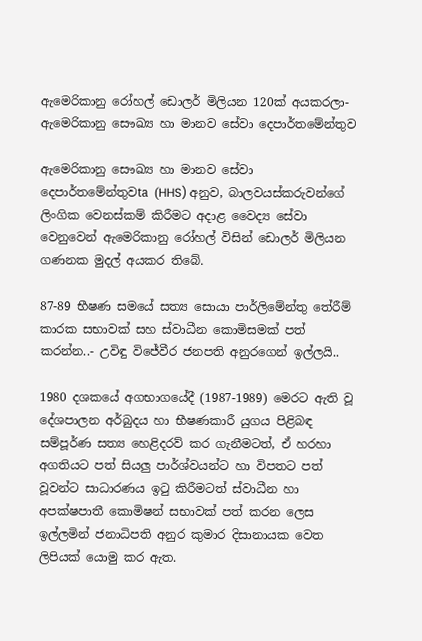ඇමෙරිකානු රෝහල් ඩොලර් මිලියන 120ක් අයකරලා- ඇමෙරිකානු සෞඛ්‍ය හා මානව සේවා දෙපාර්තමේන්තුව

ඇමෙරිකානු සෞඛ්‍ය හා මානව සේවා දෙපාර්තමේන්තුවta (HHS) අනුව, බාලවයස්කරුවන්ගේ ලිංගික වෙනස්කම් කිරීමට අදාළ වෛද්‍ය සේවා වෙනුවෙන් ඇමෙරිකානු රෝහල් විසින් ඩොලර් මිලියන ගණනක මුදල් අයකර තිබේ.

87-89 භීෂණ සමයේ සත්‍ය සොයා පාර්ලිමේන්තු තේරීම් කාරක සභාවක් සහ ස්වාධීන කොමිසමක් පත් කරන්න..- උවිඳු විජේවීර ජනපති අනුරගෙන් ඉල්ලයි..

1980 දශකයේ අගභාගයේදී (1987-1989) මෙරට ඇති වූ දේශපාලන අර්බුදය හා භීෂණකාරී යුගය පිළිබඳ සම්පූර්ණ සත්‍ය හෙළිදරව් කර ගැනීමටත්, ඒ හරහා අගතියට පත් සියලු පාර්ශ්වයන්ට හා විපතට පත් වූවන්ට සාධාරණය ඉටු කිරීමටත් ස්වාධීන හා අපක්ෂපාතී කොමිෂන් සභාවක් පත් කරන ලෙස ඉල්ලමින් ජනාධිපති අනුර කුමාර දිසානායක වෙත ලිපියක් යොමු කර ඇත.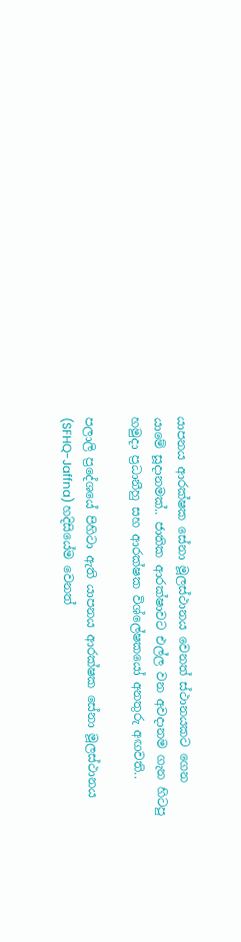යාපනය ආරක්ෂක සේනා මූලස්ථානය වෙනත් ස්ථානයකට ගෙන යාමේ සූදානමක්.. ජාතික ආරක්ෂාවට එල්ල වන අවදානම ගැන හිටපු හමුදා ප්‍රධානීහු සහ ආරක්ෂක විශ්ලේෂකයෝ අනතුරු අඟවති..

පලාලි ප්‍රදේශයේ පිහිටා ඇති යාපනය ආරක්ෂක සේනා මූලස්ථානය (SFHQ-Jaffna) හදිසියේම වෙනත්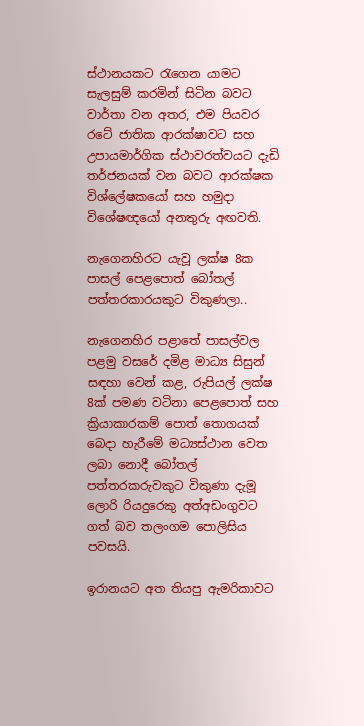ස්ථානයකට රැගෙන යාමට සැලසුම් කරමින් සිටින බවට වාර්තා වන අතර, එම පියවර රටේ ජාතික ආරක්ෂාවට සහ උපායමාර්ගික ස්ථාවරත්වයට දැඩි තර්ජනයක් වන බවට ආරක්ෂක විශ්ලේෂකයෝ සහ හමුදා විශේෂඥයෝ අනතුරු අඟවති.

නැගෙනහිරට යැවූ ලක්ෂ 8ක පාසල් පෙළපොත් බෝතල් පත්තරකාරයකුට විකුණලා..

නැගෙනහිර පළාතේ පාසල්වල පළමු වසරේ දමිළ මාධ්‍ය සිසුන් සඳහා වෙන් කළ, රුපියල් ලක්ෂ 8ක් පමණ වටිනා පෙළපොත් සහ ක්‍රියාකාරකම් පොත් තොගයක් බෙදා හැරීමේ මධ්‍යස්ථාන වෙත ලබා නොදී බෝතල් පත්තරකරුවකුට විකුණා දැමූ ලොරි රියදුරෙකු අත්අඩංගුවට ගත් බව තලංගම පොලිසිය පවසයි.

ඉරානයට අත තියපු ඇමරිකාවට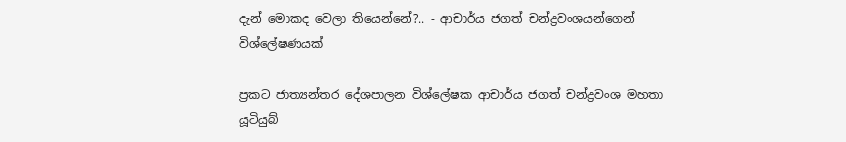දැන් මොකද වෙලා තියෙන්නේ?.. - ආචාර්ය ජගත් චන්ද්‍රවංශයන්ගෙන් විශ්ලේෂණයක්

ප්‍රකට ජාත්‍යන්තර දේශපාලන විශ්ලේෂක ආචාර්ය ජගත් චන්ද්‍රවංශ මහතා යූටියුබ්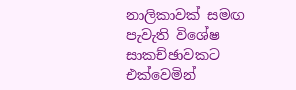නාලිකාවක් සමඟ පැවැති විශේෂ සාකච්ඡාවකට එක්වෙමින්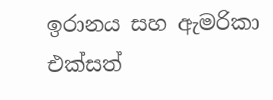ඉරානය සහ ඇමරිකා එක්සත්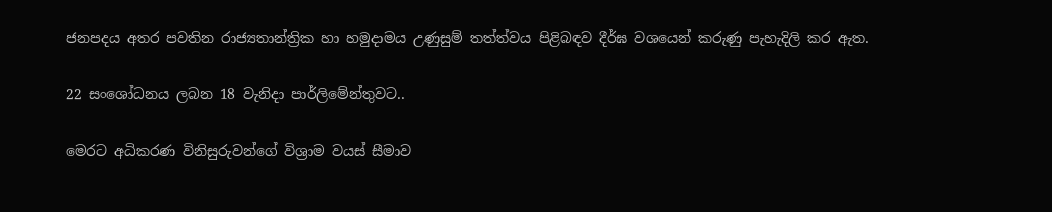ජනපදය අතර පවතින රාජ්‍යතාන්ත්‍රික හා හමුදාමය උණුසුම් තත්ත්වය පිළිබඳව දීර්ඝ වශයෙන් කරුණු පැහැදිලි කර ඇත.

22 සංශෝධනය ලබන 18 වැනිදා පාර්ලිමේන්තුවට..

මෙරට අධිකරණ විනිසුරුවන්ගේ විශ්‍රාම වයස් සීමාව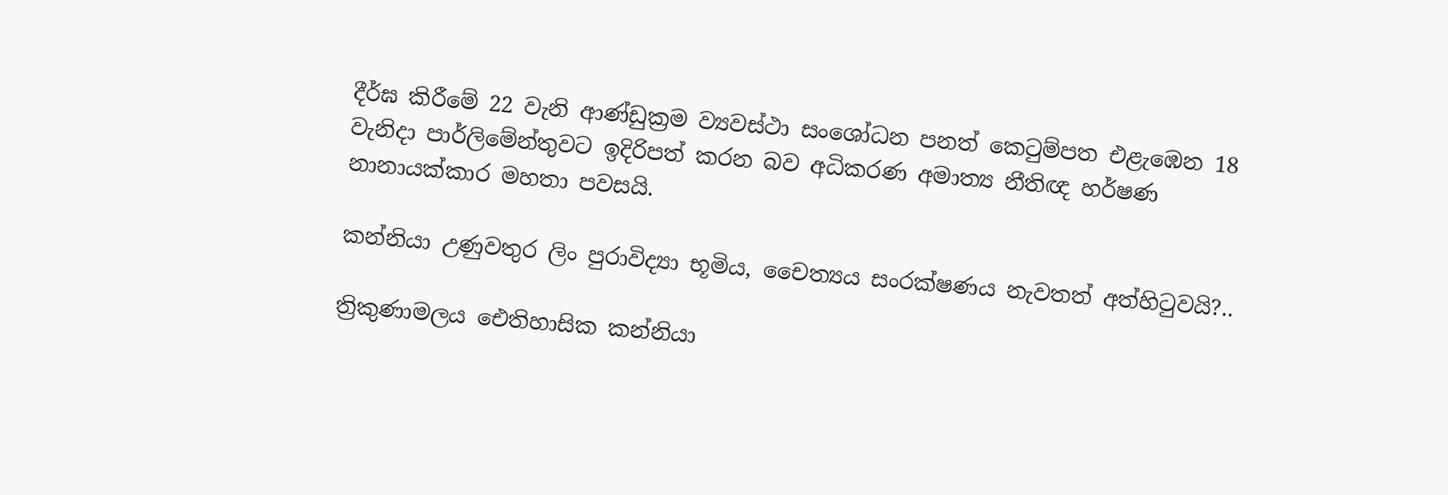දීර්ඝ කිරීමේ 22 වැනි ආණ්ඩුක්‍රම ව්‍යවස්ථා සංශෝධන පනත් කෙටුම්පත එළැඹෙන 18 වැනිදා පාර්ලිමේන්තුවට ඉදිරිපත් කරන බව අධිකරණ අමාත්‍ය නීතිඥ හර්ෂණ නානායක්කාර මහතා පවසයි.

කන්නියා උණුවතුර ලිං පුරාවිද්‍යා භූමිය, චෛත්‍යය සංරක්ෂණය නැවතත් අත්හිටුවයි?..

ත්‍රිකුණාමලය ඓතිහාසික කන්නියා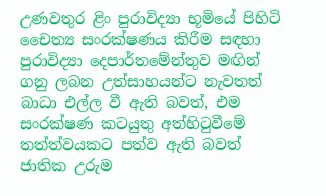උණවතුර ළිං පුරාවිද්‍යා භූමියේ පිහිටි චෛත්‍ය සංරක්ෂණය කිරීම සඳහා පුරාවිද්‍යා දෙපාර්තමේන්තුව මඟින් ගනු ලබන උත්සාහයන්ට නැවතත් බාධා එල්ල වී ඇති බවත්, එම සංරක්ෂණ කටයුතු අත්හිටුවීමේ තත්ත්වයකට පත්ව ඇති බවත් ජාතික උරුම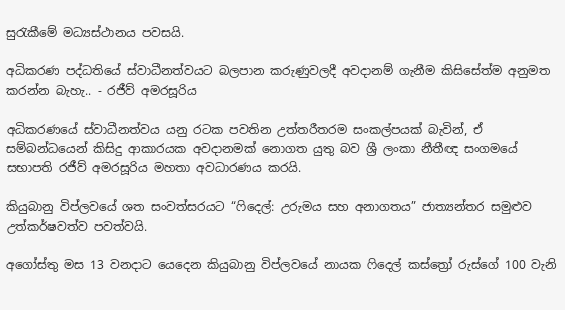සුරැකීමේ මධ්‍යස්ථානය පවසයි.

අධිකරණ පද්ධතියේ ස්වාධීනත්වයට බලපාන කරුණුවලදී අවදානම් ගැනීම කිසිසේත්ම අනුමත කරන්න බැහැ.. - රජීව් අමරසූරිය

අධිකරණයේ ස්වාධීනත්වය යනු රටක පවතින උත්තරීතරම සංකල්පයක් බැවින්, ඒ සම්බන්ධයෙන් කිසිදු ආකාරයක අවදානමක් නොගත යුතු බව ශ්‍රී ලංකා නීතීඥ සංගමයේ සභාපති රජීව් අමරසූරිය මහතා අවධාරණය කරයි.

කියුබානු විප්ලවයේ ශත සංවත්සරයට “ෆිදෙල්: උරුමය සහ අනාගතය” ජාත්‍යන්තර සමුළුව උත්කර්ෂවත්ව පවත්වයි.

අගෝස්තු මස 13 වනදාට යෙදෙන කියුබානු විප්ලවයේ නායක ෆිදෙල් කස්ත්‍රෝ රුස්ගේ 100 වැනි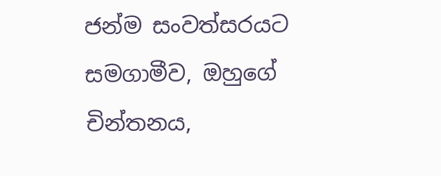ජන්ම සංවත්සරයට සමගාමීව, ඔහුගේ චින්තනය,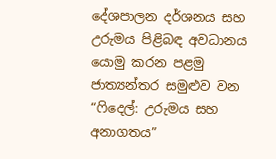දේශපාලන දර්ශනය සහ උරුමය පිළිබඳ අවධානය යොමු කරන පළමු ජාත්‍යන්තර සමුළුව වන “ෆිදෙල්: උරුමය සහ අනාගතය”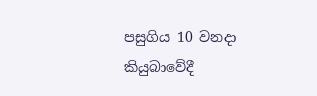පසුගිය 10 වනදා කියුබාවේදී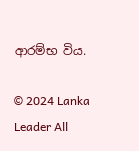ආරම්භ විය.

© 2024 Lanka Leader All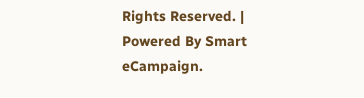Rights Reserved. |
Powered By Smart eCampaign.